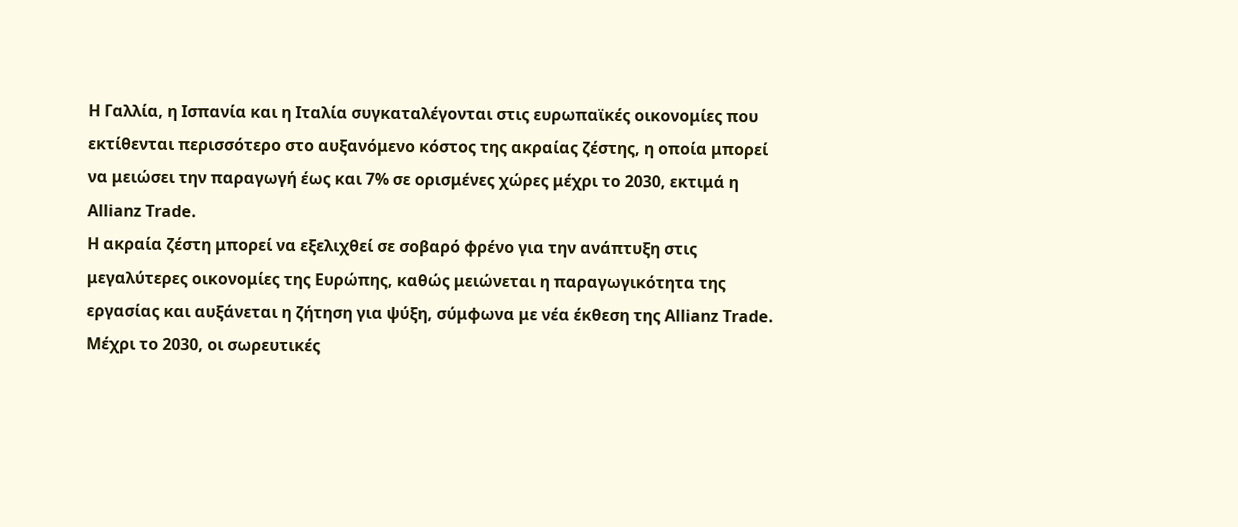Η Γαλλία, η Ισπανία και η Ιταλία συγκαταλέγονται στις ευρωπαϊκές οικονομίες που εκτίθενται περισσότερο στο αυξανόμενο κόστος της ακραίας ζέστης, η οποία μπορεί να μειώσει την παραγωγή έως και 7% σε ορισμένες χώρες μέχρι το 2030, εκτιμά η Allianz Trade.
Η ακραία ζέστη μπορεί να εξελιχθεί σε σοβαρό φρένο για την ανάπτυξη στις μεγαλύτερες οικονομίες της Ευρώπης, καθώς μειώνεται η παραγωγικότητα της εργασίας και αυξάνεται η ζήτηση για ψύξη, σύμφωνα με νέα έκθεση της Allianz Trade.
Μέχρι το 2030, οι σωρευτικές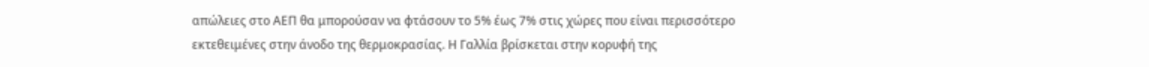απώλειες στο ΑΕΠ θα μπορούσαν να φτάσουν το 5% έως 7% στις χώρες που είναι περισσότερο εκτεθειμένες στην άνοδο της θερμοκρασίας. Η Γαλλία βρίσκεται στην κορυφή της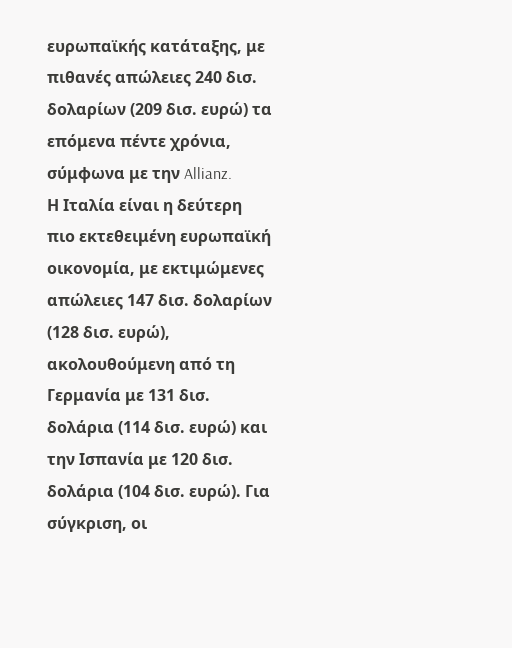ευρωπαϊκής κατάταξης, με πιθανές απώλειες 240 δισ. δολαρίων (209 δισ. ευρώ) τα επόμενα πέντε χρόνια, σύμφωνα με την Allianz.
Η Ιταλία είναι η δεύτερη πιο εκτεθειμένη ευρωπαϊκή οικονομία, με εκτιμώμενες απώλειες 147 δισ. δολαρίων (128 δισ. ευρώ), ακολουθούμενη από τη Γερμανία με 131 δισ. δολάρια (114 δισ. ευρώ) και την Ισπανία με 120 δισ. δολάρια (104 δισ. ευρώ). Για σύγκριση, οι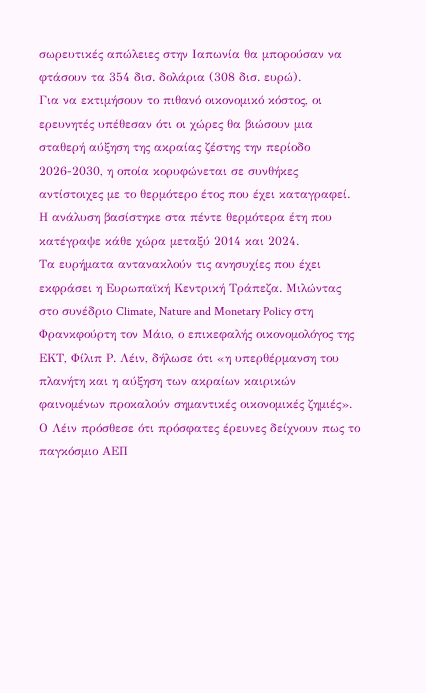σωρευτικές απώλειες στην Ιαπωνία θα μπορούσαν να φτάσουν τα 354 δισ. δολάρια (308 δισ. ευρώ).
Για να εκτιμήσουν το πιθανό οικονομικό κόστος, οι ερευνητές υπέθεσαν ότι οι χώρες θα βιώσουν μια σταθερή αύξηση της ακραίας ζέστης την περίοδο 2026-2030, η οποία κορυφώνεται σε συνθήκες αντίστοιχες με το θερμότερο έτος που έχει καταγραφεί. Η ανάλυση βασίστηκε στα πέντε θερμότερα έτη που κατέγραψε κάθε χώρα μεταξύ 2014 και 2024.
Τα ευρήματα αντανακλούν τις ανησυχίες που έχει εκφράσει η Ευρωπαϊκή Κεντρική Τράπεζα. Μιλώντας στο συνέδριο Climate, Nature and Monetary Policy στη Φρανκφούρτη τον Μάιο, ο επικεφαλής οικονομολόγος της ΕΚΤ, Φίλιπ Ρ. Λέιν, δήλωσε ότι «η υπερθέρμανση του πλανήτη και η αύξηση των ακραίων καιρικών φαινομένων προκαλούν σημαντικές οικονομικές ζημιές».
Ο Λέιν πρόσθεσε ότι πρόσφατες έρευνες δείχνουν πως το παγκόσμιο ΑΕΠ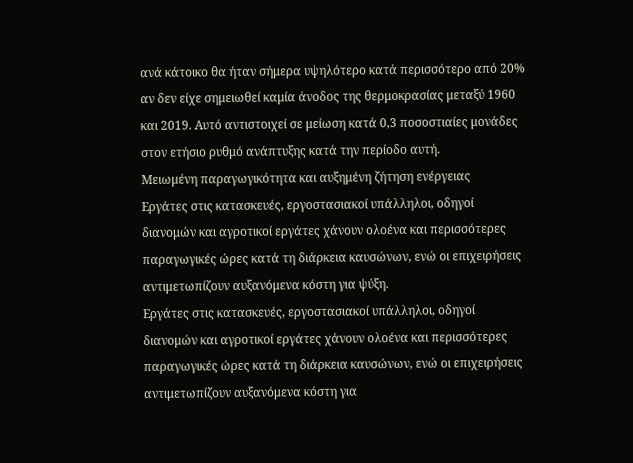ανά κάτοικο θα ήταν σήμερα υψηλότερο κατά περισσότερο από 20% αν δεν είχε σημειωθεί καμία άνοδος της θερμοκρασίας μεταξύ 1960 και 2019. Αυτό αντιστοιχεί σε μείωση κατά 0,3 ποσοστιαίες μονάδες στον ετήσιο ρυθμό ανάπτυξης κατά την περίοδο αυτή.
Μειωμένη παραγωγικότητα και αυξημένη ζήτηση ενέργειας
Εργάτες στις κατασκευές, εργοστασιακοί υπάλληλοι, οδηγοί διανομών και αγροτικοί εργάτες χάνουν ολοένα και περισσότερες παραγωγικές ώρες κατά τη διάρκεια καυσώνων, ενώ οι επιχειρήσεις αντιμετωπίζουν αυξανόμενα κόστη για ψύξη.
Εργάτες στις κατασκευές, εργοστασιακοί υπάλληλοι, οδηγοί διανομών και αγροτικοί εργάτες χάνουν ολοένα και περισσότερες παραγωγικές ώρες κατά τη διάρκεια καυσώνων, ενώ οι επιχειρήσεις αντιμετωπίζουν αυξανόμενα κόστη για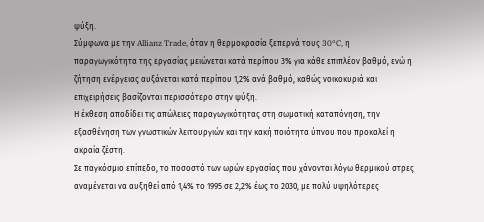ψύξη.
Σύμφωνα με την Allianz Trade, όταν η θερμοκρασία ξεπερνά τους 30°C, η παραγωγικότητα της εργασίας μειώνεται κατά περίπου 3% για κάθε επιπλέον βαθμό, ενώ η ζήτηση ενέργειας αυξάνεται κατά περίπου 1,2% ανά βαθμό, καθώς νοικοκυριά και επιχειρήσεις βασίζονται περισσότερο στην ψύξη.
Η έκθεση αποδίδει τις απώλειες παραγωγικότητας στη σωματική καταπόνηση, την εξασθένηση των γνωστικών λειτουργιών και την κακή ποιότητα ύπνου που προκαλεί η ακραία ζέστη.
Σε παγκόσμιο επίπεδο, το ποσοστό των ωρών εργασίας που χάνονται λόγω θερμικού στρες αναμένεται να αυξηθεί από 1,4% το 1995 σε 2,2% έως το 2030, με πολύ υψηλότερες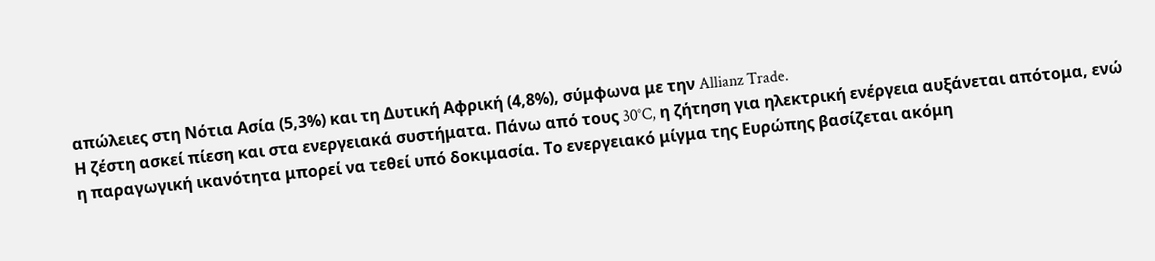απώλειες στη Νότια Ασία (5,3%) και τη Δυτική Αφρική (4,8%), σύμφωνα με την Allianz Trade.
Η ζέστη ασκεί πίεση και στα ενεργειακά συστήματα. Πάνω από τους 30°C, η ζήτηση για ηλεκτρική ενέργεια αυξάνεται απότομα, ενώ η παραγωγική ικανότητα μπορεί να τεθεί υπό δοκιμασία. Το ενεργειακό μίγμα της Ευρώπης βασίζεται ακόμη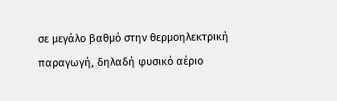σε μεγάλο βαθμό στην θερμοηλεκτρική παραγωγή, δηλαδή φυσικό αέριο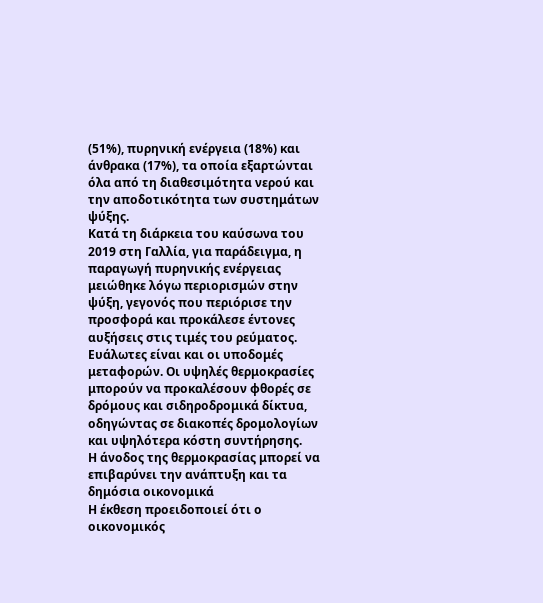(51%), πυρηνική ενέργεια (18%) και άνθρακα (17%), τα οποία εξαρτώνται όλα από τη διαθεσιμότητα νερού και την αποδοτικότητα των συστημάτων ψύξης.
Κατά τη διάρκεια του καύσωνα του 2019 στη Γαλλία, για παράδειγμα, η παραγωγή πυρηνικής ενέργειας μειώθηκε λόγω περιορισμών στην ψύξη, γεγονός που περιόρισε την προσφορά και προκάλεσε έντονες αυξήσεις στις τιμές του ρεύματος.
Ευάλωτες είναι και οι υποδομές μεταφορών. Οι υψηλές θερμοκρασίες μπορούν να προκαλέσουν φθορές σε δρόμους και σιδηροδρομικά δίκτυα, οδηγώντας σε διακοπές δρομολογίων και υψηλότερα κόστη συντήρησης.
Η άνοδος της θερμοκρασίας μπορεί να επιβαρύνει την ανάπτυξη και τα δημόσια οικονομικά
Η έκθεση προειδοποιεί ότι ο οικονομικός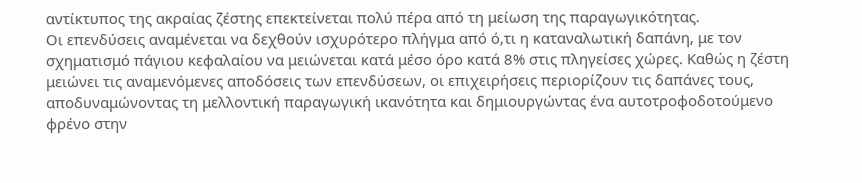αντίκτυπος της ακραίας ζέστης επεκτείνεται πολύ πέρα από τη μείωση της παραγωγικότητας.
Οι επενδύσεις αναμένεται να δεχθούν ισχυρότερο πλήγμα από ό,τι η καταναλωτική δαπάνη, με τον σχηματισμό πάγιου κεφαλαίου να μειώνεται κατά μέσο όρο κατά 8% στις πληγείσες χώρες. Καθώς η ζέστη μειώνει τις αναμενόμενες αποδόσεις των επενδύσεων, οι επιχειρήσεις περιορίζουν τις δαπάνες τους, αποδυναμώνοντας τη μελλοντική παραγωγική ικανότητα και δημιουργώντας ένα αυτοτροφοδοτούμενο φρένο στην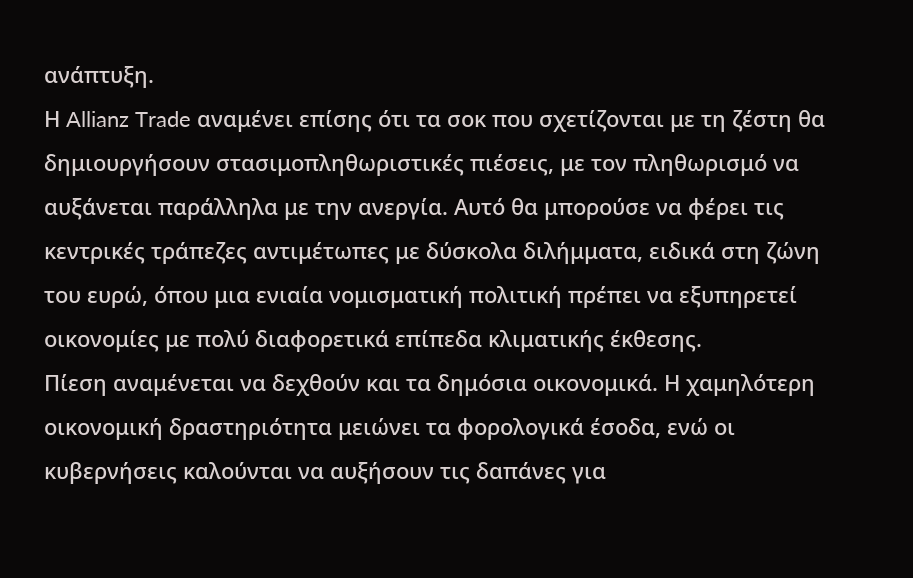ανάπτυξη.
Η Allianz Trade αναμένει επίσης ότι τα σοκ που σχετίζονται με τη ζέστη θα δημιουργήσουν στασιμοπληθωριστικές πιέσεις, με τον πληθωρισμό να αυξάνεται παράλληλα με την ανεργία. Αυτό θα μπορούσε να φέρει τις κεντρικές τράπεζες αντιμέτωπες με δύσκολα διλήμματα, ειδικά στη ζώνη του ευρώ, όπου μια ενιαία νομισματική πολιτική πρέπει να εξυπηρετεί οικονομίες με πολύ διαφορετικά επίπεδα κλιματικής έκθεσης.
Πίεση αναμένεται να δεχθούν και τα δημόσια οικονομικά. Η χαμηλότερη οικονομική δραστηριότητα μειώνει τα φορολογικά έσοδα, ενώ οι κυβερνήσεις καλούνται να αυξήσουν τις δαπάνες για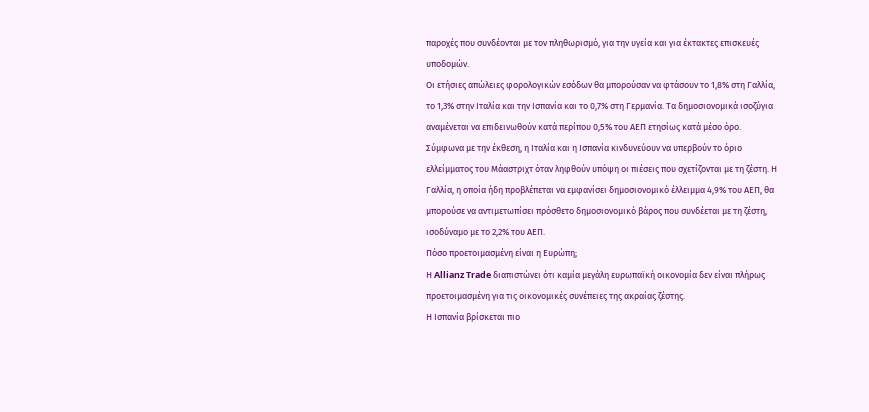παροχές που συνδέονται με τον πληθωρισμό, για την υγεία και για έκτακτες επισκευές υποδομών.
Οι ετήσιες απώλειες φορολογικών εσόδων θα μπορούσαν να φτάσουν το 1,8% στη Γαλλία, το 1,3% στην Ιταλία και την Ισπανία και το 0,7% στη Γερμανία. Τα δημοσιονομικά ισοζύγια αναμένεται να επιδεινωθούν κατά περίπου 0,5% του ΑΕΠ ετησίως κατά μέσο όρο.
Σύμφωνα με την έκθεση, η Ιταλία και η Ισπανία κινδυνεύουν να υπερβούν το όριο ελλείμματος του Μάαστριχτ όταν ληφθούν υπόψη οι πιέσεις που σχετίζονται με τη ζέστη. Η Γαλλία, η οποία ήδη προβλέπεται να εμφανίσει δημοσιονομικό έλλειμμα 4,9% του ΑΕΠ, θα μπορούσε να αντιμετωπίσει πρόσθετο δημοσιονομικό βάρος που συνδέεται με τη ζέστη, ισοδύναμο με το 2,2% του ΑΕΠ.
Πόσο προετοιμασμένη είναι η Ευρώπη;
Η Allianz Trade διαπιστώνει ότι καμία μεγάλη ευρωπαϊκή οικονομία δεν είναι πλήρως προετοιμασμένη για τις οικονομικές συνέπειες της ακραίας ζέστης.
Η Ισπανία βρίσκεται πιο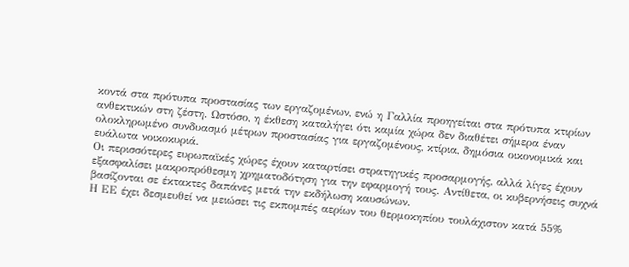κοντά στα πρότυπα προστασίας των εργαζομένων, ενώ η Γαλλία προηγείται στα πρότυπα κτιρίων ανθεκτικών στη ζέστη. Ωστόσο, η έκθεση καταλήγει ότι καμία χώρα δεν διαθέτει σήμερα έναν ολοκληρωμένο συνδυασμό μέτρων προστασίας για εργαζομένους, κτίρια, δημόσια οικονομικά και ευάλωτα νοικοκυριά.
Οι περισσότερες ευρωπαϊκές χώρες έχουν καταρτίσει στρατηγικές προσαρμογής, αλλά λίγες έχουν εξασφαλίσει μακροπρόθεσμη χρηματοδότηση για την εφαρμογή τους. Αντίθετα, οι κυβερνήσεις συχνά βασίζονται σε έκτακτες δαπάνες μετά την εκδήλωση καυσώνων.
Η ΕΕ έχει δεσμευθεί να μειώσει τις εκπομπές αερίων του θερμοκηπίου τουλάχιστον κατά 55%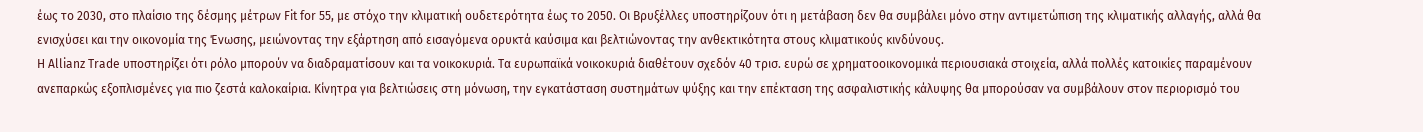έως το 2030, στο πλαίσιο της δέσμης μέτρων Fit for 55, με στόχο την κλιματική ουδετερότητα έως το 2050. Οι Βρυξέλλες υποστηρίζουν ότι η μετάβαση δεν θα συμβάλει μόνο στην αντιμετώπιση της κλιματικής αλλαγής, αλλά θα ενισχύσει και την οικονομία της Ένωσης, μειώνοντας την εξάρτηση από εισαγόμενα ορυκτά καύσιμα και βελτιώνοντας την ανθεκτικότητα στους κλιματικούς κινδύνους.
Η Allianz Trade υποστηρίζει ότι ρόλο μπορούν να διαδραματίσουν και τα νοικοκυριά. Τα ευρωπαϊκά νοικοκυριά διαθέτουν σχεδόν 40 τρισ. ευρώ σε χρηματοοικονομικά περιουσιακά στοιχεία, αλλά πολλές κατοικίες παραμένουν ανεπαρκώς εξοπλισμένες για πιο ζεστά καλοκαίρια. Κίνητρα για βελτιώσεις στη μόνωση, την εγκατάσταση συστημάτων ψύξης και την επέκταση της ασφαλιστικής κάλυψης θα μπορούσαν να συμβάλουν στον περιορισμό του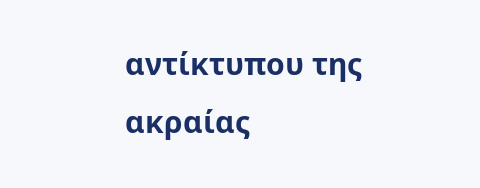αντίκτυπου της ακραίας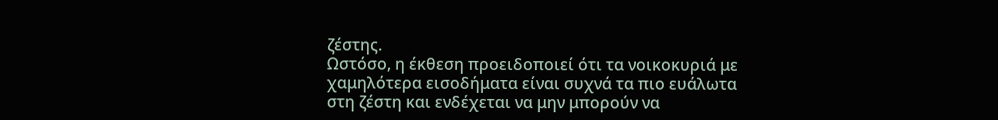ζέστης.
Ωστόσο, η έκθεση προειδοποιεί ότι τα νοικοκυριά με χαμηλότερα εισοδήματα είναι συχνά τα πιο ευάλωτα στη ζέστη και ενδέχεται να μην μπορούν να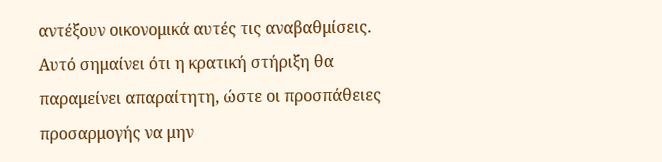αντέξουν οικονομικά αυτές τις αναβαθμίσεις. Αυτό σημαίνει ότι η κρατική στήριξη θα παραμείνει απαραίτητη, ώστε οι προσπάθειες προσαρμογής να μην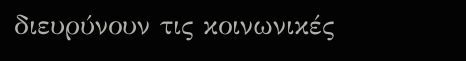διευρύνουν τις κοινωνικές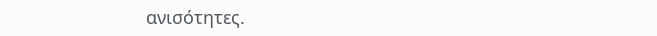ανισότητες.